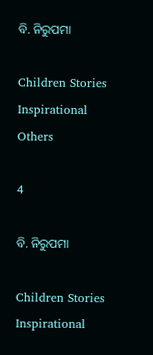ବି. ନିରୁପମା

Children Stories Inspirational Others

4

ବି. ନିରୁପମା

Children Stories Inspirational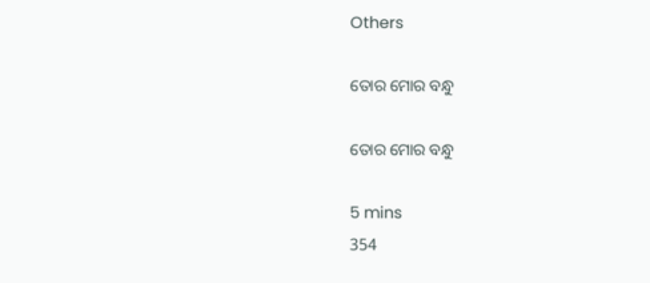Others

ତୋର ମୋର ବନ୍ଧୁ

ତୋର ମୋର ବନ୍ଧୁ

5 mins
354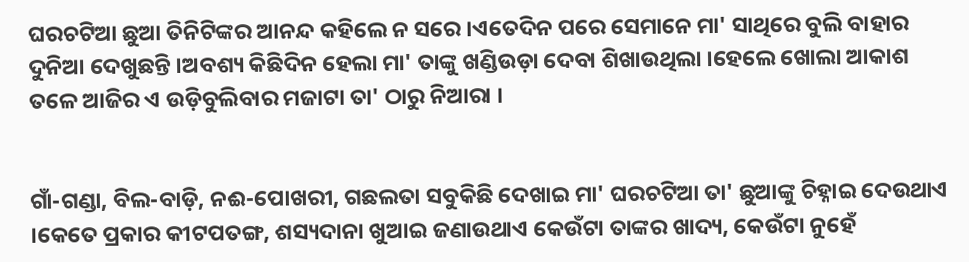ଘରଚଟିଆ ଛୁଆ ତିନିଟିଙ୍କର ଆନନ୍ଦ କହିଲେ ନ ସରେ ।ଏତେଦିନ ପରେ ସେମାନେ ମା' ସାଥିରେ ବୁଲି ବାହାର ଦୁନିଆ ଦେଖୁଛନ୍ତି ।ଅବଶ୍ୟ କିଛିଦିନ ହେଲା ମା' ତାଙ୍କୁ ଖଣ୍ଡିଉଡ଼ା ଦେବା ଶିଖାଉଥିଲା ।ହେଲେ ଖୋଲା ଆକାଶ ତଳେ ଆଜିର ଏ ଉଡ଼ିବୁଲିବାର ମଜାଟା ତା' ଠାରୁ ନିଆରା ।


ଗାଁ-ଗଣ୍ଡା, ବିଲ-ବାଡ଼ି, ନଈ-ପୋଖରୀ, ଗଛଲତା ସବୁକିଛି ଦେଖାଇ ମା' ଘରଚଟିଆ ତା' ଛୁଆଙ୍କୁ ଚିହ୍ନାଇ ଦେଉଥାଏ ।କେତେ ପ୍ରକାର କୀଟପତଙ୍ଗ, ଶସ୍ୟଦାନା ଖୁଆଇ ଜଣାଉଥାଏ କେଉଁଟା ତାଙ୍କର ଖାଦ୍ୟ, କେଉଁଟା ନୁହେଁ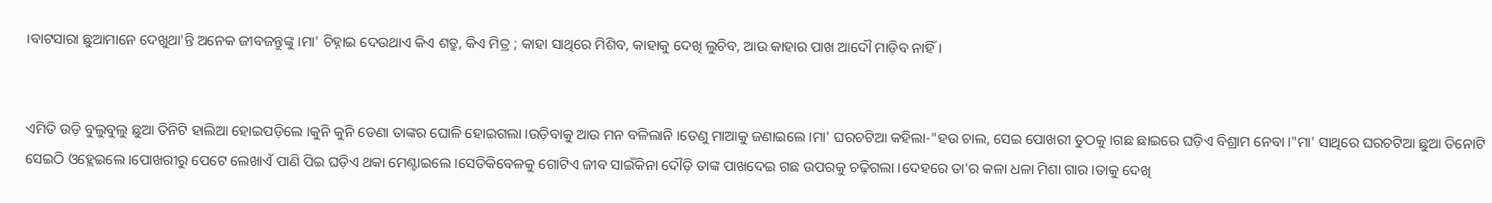।ବାଟସାରା ଛୁଆମାନେ ଦେଖୁଥା'ନ୍ତି ଅନେକ ଜୀବଜନ୍ତୁଙ୍କୁ ।ମା' ଚିହ୍ନାଇ ଦେଉଥାଏ କିଏ ଶତ୍ରୁ, କିଏ ମିତ୍ର ; କାହା ସାଥିରେ ମିଶିବ, କାହାକୁ ଦେଖି ଲୁଚିବ, ଆଉ କାହାର ପାଖ ଆଦୌ ମାଡ଼ିବ ନାହିଁ ।


ଏମିତି ଉଡ଼ି ବୁଲୁବୁଲୁ ଛୁଆ ତିନିଟି ହାଲିଆ ହୋଇପଡ଼ିଲେ ।କୁନି କୁନି ଡେଣା ତାଙ୍କର ଘୋଳି ହୋଇଗଲା ।ଉଡ଼ିବାକୁ ଆଉ ମନ ବଳିଲାନି ।ତେଣୁ ମାଆକୁ ଜଣାଇଲେ ।ମା' ଘରଚଟିଆ କହିଲା-"ହଉ ଚାଲ, ସେଇ ପୋଖରୀ ତୁଠକୁ ।ଗଛ ଛାଇରେ ଘଡ଼ିଏ ବିଶ୍ରାମ ନେବା ।"ମା' ସାଥିରେ ଘରଚଟିଆ ଛୁଆ ତିନୋଟି ସେଇଠି ଓହ୍ଲେଇଲେ ।ପୋଖରୀରୁ ପେଟେ ଲେଖାଏଁ ପାଣି ପିଇ ଘଡ଼ିଏ ଥକା ମେଣ୍ଟାଇଲେ ।ସେତିକିବେଳକୁ ଗୋଟିଏ ଜୀବ ସାଇଁକିନା ଦୌଡ଼ି ତାଙ୍କ ପାଖଦେଇ ଗଛ ଉପରକୁ ଚଢ଼ିଗଲା ।ଦେହରେ ତା'ର କଳା ଧଳା ମିଶା ଗାର ।ତାକୁ ଦେଖି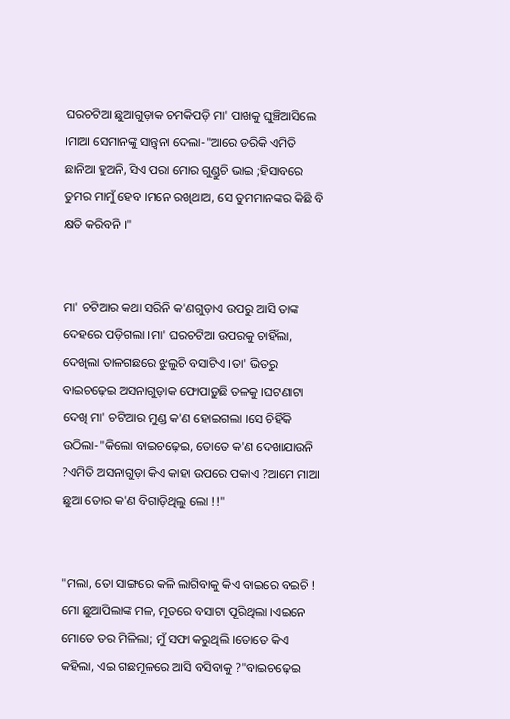ଘରଚଟିଆ ଛୁଆଗୁଡ଼ାକ ଚମକିପଡ଼ି ମା' ପାଖକୁ ଘୁଞ୍ଚିଆସିଲେ ।ମାଆ ସେମାନଙ୍କୁ ସାନ୍ତ୍ୱନା ଦେଲା-"ଆରେ ଡରିକି ଏମିତି ଛାନିଆ ହୁଅନି, ସିଏ ପରା ମୋର ଗୁଣ୍ଡୁଚି ଭାଇ ;ହିସାବରେ ତୁମର ମାମୁଁ ହେବ ।ମନେ ରଖିଥାଅ, ସେ ତୁମମାନଙ୍କର କିଛି ବି କ୍ଷତି କରିବନି ।"


ମା' ଚଟିଆର କଥା ସରିନି କ'ଣଗୁଡ଼ାଏ ଉପରୁ ଆସି ତାଙ୍କ ଦେହରେ ପଡ଼ିଗଲା ।ମା' ଘରଚଟିଆ ଉପରକୁ ଚାହିଁଲା, ଦେଖିଲା ତାଳଗଛରେ ଝୁଲୁଚି ବସାଟିଏ ।ତା' ଭିତରୁ ବାଇଚଢ଼େଇ ଅସନାଗୁଡ଼ାକ ଫୋପାଡ଼ୁଛି ତଳକୁ ।ଘଟଣାଟା ଦେଖି ମା' ଚଟିଆର ମୁଣ୍ଡ କ'ଣ ହୋଇଗଲା ।ସେ ଚିହିଁକି ଉଠିଲା-"କିଲୋ ବାଇଚଢ଼େଇ, ତୋତେ କ'ଣ ଦେଖାଯାଉନି ?ଏମିତି ଅସନାଗୁଡ଼ା କିଏ କାହା ଉପରେ ପକାଏ ?ଆମେ ମାଆ ଛୁଆ ତୋର କ'ଣ ବିଗାଡ଼ିଥିଲୁ ଲୋ !!"


"ମଲା, ତୋ ସାଙ୍ଗରେ କଳି ଲାଗିବାକୁ କିଏ ବାଇରେ ବଇଚି ! ମୋ ଛୁଆପିଲାଙ୍କ ମଳ, ମୂତରେ ବସାଟା ପୂରିଥିଲା ।ଏଇନେ ମୋତେ ତର ମିଳିଲା; ମୁଁ ସଫା କରୁଥିଲି ।ତୋତେ କିଏ କହିଲା, ଏଇ ଗଛମୂଳରେ ଆସି ବସିବାକୁ ?"ବାଇଚଢ଼େଇ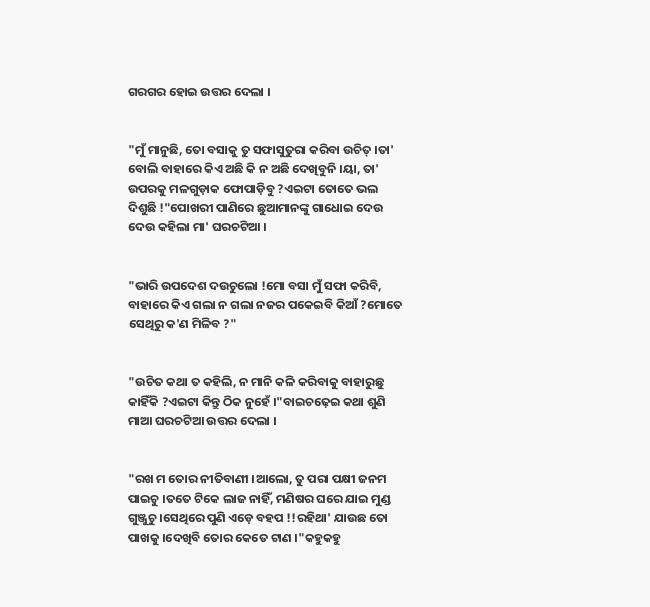ଗରଗର ହୋଇ ଉତ୍ତର ଦେଲା ।


"ମୁଁ ମାନୁଛି, ତୋ ବସାକୁ ତୁ ସଫାସୁତୁରା କରିବା ଉଚିତ୍ ।ତା' ବୋଲି ବାହାରେ କିଏ ଅଛି କି ନ ଅଛି ଦେଖିବୁନି ।ୟା, ତା' ଉପରକୁ ମଳଗୁଡ଼ାକ ଫୋପାଡ଼ିବୁ ?ଏଇଟା ତୋତେ ଭଲ ଦିଶୁଛି !"ପୋଖରୀ ପାଣିରେ ଛୁଆମାନଙ୍କୁ ଗାଧୋଇ ଦେଉ ଦେଉ କହିଲା ମା' ଘରଚଟିଆ ।


"ଭାରି ଉପଦେଶ ଦଉଚୁଲୋ !ମୋ ବସା ମୁଁ ସଫା କରିବି, ବାହାରେ କିଏ ଗଲା ନ ଗଲା ନଜର ପକେଇବି କିଆଁ ?ମୋତେ ସେଥିରୁ କ'ଣ ମିଳିବ ?"


"ଉଚିତ କଥା ତ କହିଲି, ନ ମାନି କଳି କରିବାକୁ ବାହାରୁଛୁ କାହିଁକି ?ଏଇଟା କିନ୍ତୁ ଠିକ ନୁହେଁ ।"ବାଇଚଢ଼େଇ କଥା ଶୁଣି ମାଆ ଘରଚଟିଆ ଉତ୍ତର ଦେଲା ।


"ରଖ ମ ତୋର ନୀତିବାଣୀ ।ଆଲୋ, ତୁ ପରା ପକ୍ଷୀ ଜନମ ପାଇଚୁ ।ତତେ ଟିକେ ଲାଜ ନାହିଁ, ମଣିଷର ଘରେ ଯାଇ ମୁଣ୍ଡ ଗୁଞ୍ଜୁଚୁ ।ସେଥିରେ ପୁଣି ଏଡ଼େ ବହପ !!ରହିଥା' ଯାଉଛ ତୋ ପାଖକୁ ।ଦେଖିବି ତୋର କେତେ ଟାଣ ।"କହୁକହୁ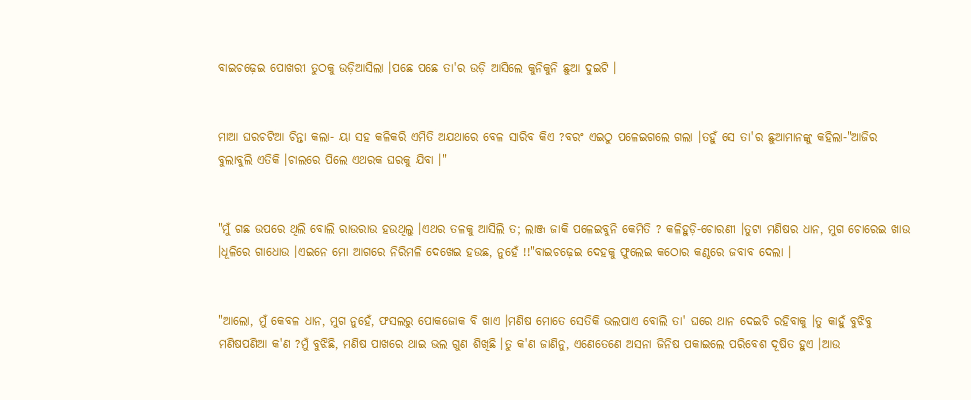ବାଇଚଢ଼େଇ ପୋଖରୀ ତୁଠକୁ ଉଡ଼ିଆସିଲା ।ପଛେ ପଛେ ତା'ର ଉଡ଼ି ଆସିଲେ କୁନିକୁନି ଛୁଆ ଦୁଇଟି ।


ମାଆ ଘରଚଟିଆ ଚିନ୍ତା କଲା- ୟା ସହ କଳିକରି ଏମିତି ଅଯଥାରେ ବେଳ ସାରିବ କିଏ ?ବରଂ ଏଇଠୁ ପଳେଇଗଲେ ଗଲା ।ତହୁଁ ସେ ତା'ର ଛୁଆମାନଙ୍କୁ କହିଲା-"ଆଜିର ବୁଲାବୁଲି ଏତିକି ।ଚାଲରେ ପିଲେ ଏଥରକ ଘରକୁ ଯିବା ।"


"ମୁଁ ଗଛ ଉପରେ ଥିଲି ବୋଲି ରାଉରାଉ ହଉଥିଲୁ ।ଏଥର ତଳକୁ ଆସିଲି ତ; ଲାଞ୍ଜ ଜାକି ପଳେଇବୁନି କେମିତି ? କଳିହୁଡ଼ି-ଚୋରଣୀ ।ତୁଟା ମଣିଷର ଧାନ, ମୁଗ ଚୋରେଇ ଖାଉ ।ଧୂଳିରେ ଗାଧୋଉ ।ଏଇନେ ମୋ ଆଗରେ ନିରିମଳି ଦେଖେଇ ହଉଛ, ନୁହେଁ !!"ବାଇଚଢ଼େଇ ଦେହକୁ ଫୁଲେଇ କଠୋର କଣ୍ଠରେ ଜବାବ ଦେଲା ।


"ଆଲୋ, ମୁଁ କେବଳ ଧାନ, ମୁଗ ନୁହେଁ, ଫସଲରୁ ପୋକଜୋକ ବି ଖାଏ ।ମଣିଷ ମୋତେ ସେତିକି ଭଲପାଏ ବୋଲି ତା' ଘରେ ଥାନ ଦେଇଚି ରହିବାକୁ ।ତୁ କାହୁଁ ବୁଝିବୁ ମଣିଷପଣିଆ କ'ଣ ?ମୁଁ ବୁଝିଛି, ମଣିଷ ପାଖରେ ଥାଇ ଭଲ ଗୁଣ ଶିଖିଛି ।ତୁ କ'ଣ ଜାଣିନୁ, ଏଣେତେଣେ ଅସନା ଜିନିଷ ପକାଇଲେ ପରିବେଶ ଦୂଷିତ ହୁଏ ।ଆଉ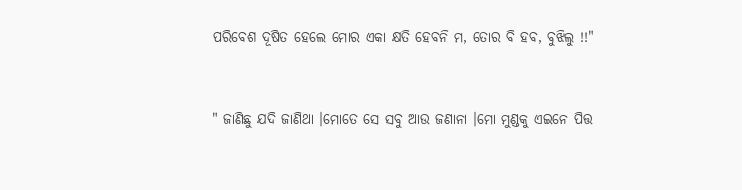ପରିବେଶ ଦୂଷିତ ହେଲେ ମୋର ଏକା କ୍ଷତି ହେବନି ମ, ତୋର ବି ହବ, ବୁଝିଲୁ !!"


" ଜାଣିଛୁ ଯଦି ଜାଣିଥା ।ମୋତେ ସେ ସବୁ ଆଉ ଜଣାନା ।ମୋ ମୁଣ୍ଡକୁ ଏଇନେ ପିତ୍ତ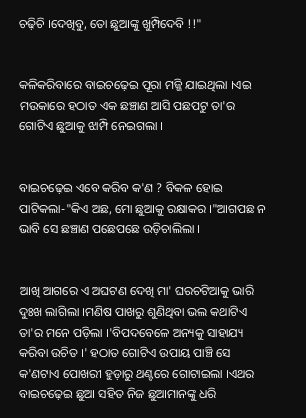ଚଢ଼ିଚି ।ଦେଖିବୁ, ତୋ ଛୁଆଙ୍କୁ ଖୁମ୍ପିଦେବି !!"


କଳିକରିବାରେ ବାଇଚଢ଼େଇ ପୂରା ମଜ୍ଜି ଯାଇଥିଲା ।ଏଇ ମଉକାରେ ହଠାତ ଏକ ଛଞ୍ଚାଣ ଆସି ପଛପଟୁ ତା'ର ଗୋଟିଏ ଛୁଆକୁ ଝାମ୍ପି ନେଇଗଲା ।


ବାଇଚଢ଼େଇ ଏବେ କରିବ କ'ଣ ? ବିକଳ ହୋଇ ପାଟିକଲା-"କିଏ ଅଛ, ମୋ ଛୁଆକୁ ରକ୍ଷାକର ।"ଆଗପଛ ନ ଭାବି ସେ ଛଞ୍ଚାଣ ପଛେପଛେ ଉଡ଼ିଚାଲିଲା ।


ଆଖି ଆଗରେ ଏ ଅଘଟଣ ଦେଖି ମା' ଘରଚଟିଆକୁ ଭାରି ଦୁଃଖ ଲାଗିଲା ।ମଣିଷ ପାଖରୁ ଶୁଣିଥିବା ଭଲ କଥାଟିଏ ତା'ର ମନେ ପଡ଼ିଲା ।'ବିପଦବେଳେ ଅନ୍ୟକୁ ସାହାଯ୍ୟ କରିବା ଉଚିତ ।' ହଠାତ ଗୋଟିଏ ଉପାୟ ପାଞ୍ଚି ସେ କ'ଣଟାଏ ପୋଖରୀ ହୁଡ଼ାରୁ ଥଣ୍ଟରେ ଗୋଟାଇଲା ।ଏଥର ବାଇଚଢ଼େଇ ଛୁଆ ସହିତ ନିଜ ଛୁଆମାନଙ୍କୁ ଧରି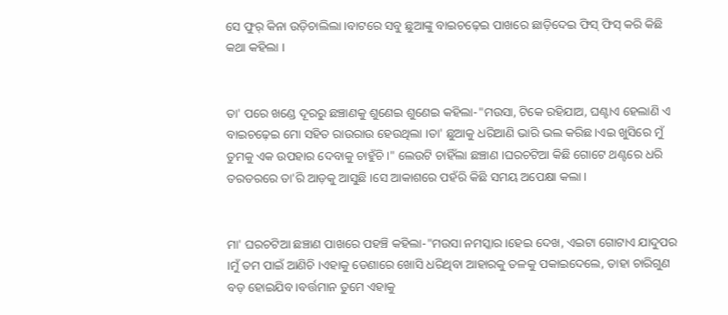ସେ ଫୁର୍ କିନା ଉଡ଼ିଚାଲିଲା ।ବାଟରେ ସବୁ ଛୁଆଙ୍କୁ ବାଇଚଢ଼େଇ ପାଖରେ ଛାଡ଼ିଦେଇ ଫିସ୍ ଫିସ୍ କରି କିଛି କଥା କହିଲା ।


ତା' ପରେ ଖଣ୍ଡେ ଦୂରରୁ ଛଞ୍ଚାଣକୁ ଶୁଣେଇ ଶୁଣେଇ କହିଲା-"ମଉସା, ଟିକେ ରହିଯାଅ, ଘଣ୍ଟାଏ ହେଲାଣି ଏ ବାଇଚଢ଼େଇ ମୋ ସହିତ ରାଉରାଉ ହେଉଥିଲା ।ତା' ଛୁଆକୁ ଧରିଆଣି ଭାରି ଭଲ କରିଛ ।ଏଇ ଖୁସିରେ ମୁଁ ତୁମକୁ ଏକ ଉପହାର ଦେବାକୁ ଚାହୁଁଚି ।" ଲେଉଟି ଚାହିଁଲା ଛଞ୍ଚାଣ ।ଘରଚଟିଆ କିଛି ଗୋଟେ ଥଣ୍ଟରେ ଧରି ତରତରରେ ତା'ରି ଆଡ଼କୁ ଆସୁଛି ।ସେ ଆକାଶରେ ପହଁରି କିଛି ସମୟ ଅପେକ୍ଷା କଲା ।


ମା' ଘରଚଟିଆ ଛଞ୍ଚାଣ ପାଖରେ ପହଞ୍ଚି କହିଲା-"ମଉସା ନମସ୍କାର ।ହେଇ ଦେଖ, ଏଇଟା ଗୋଟାଏ ଯାଦୁପର ।ମୁଁ ତମ ପାଇଁ ଆଣିଚି ।ଏହାକୁ ଡେଣାରେ ଖୋସି ଧରିଥିବା ଆହାରକୁ ତଳକୁ ପକାଇଦେଲେ, ତାହା ଚାରିଗୁଣ ବଡ଼ ହୋଇଯିବ ।ବର୍ତ୍ତମାନ ତୁମେ ଏହାକୁ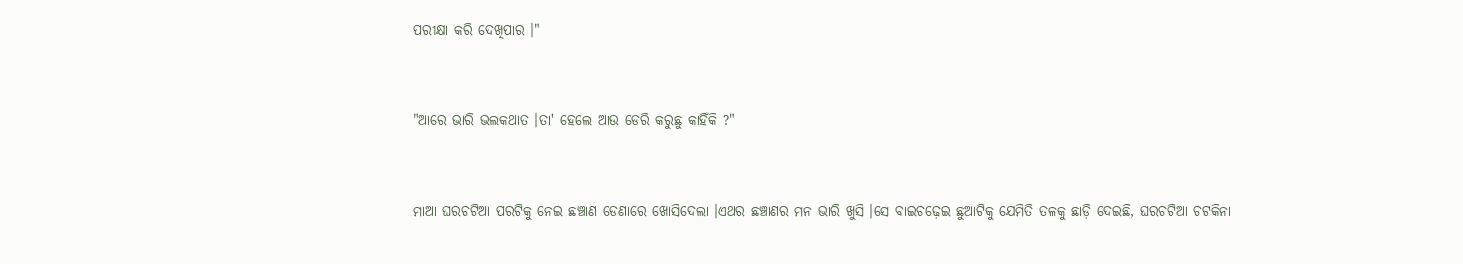ପରୀକ୍ଷା କରି ଦେଖିପାର ।"


"ଆରେ ଭାରି ଭଲକଥାତ ।ତା' ହେଲେ ଆଉ ଡେରି କରୁଛୁ କାହିଁକି ?"


ମାଆ ଘରଚଟିଆ ପରଟିକୁ ନେଇ ଛଞ୍ଚାଣ ଡେଣାରେ ଖୋସିଦେଲା ।ଏଥର ଛଞ୍ଚାଣର ମନ ଭାରି ଖୁସି ।ସେ ବାଇଚଢ଼େଇ ଛୁଆଟିକୁ ଯେମିତି ତଳକୁ ଛାଡ଼ି ଦେଇଛି, ଘରଚଟିଆ ଚଟକିନା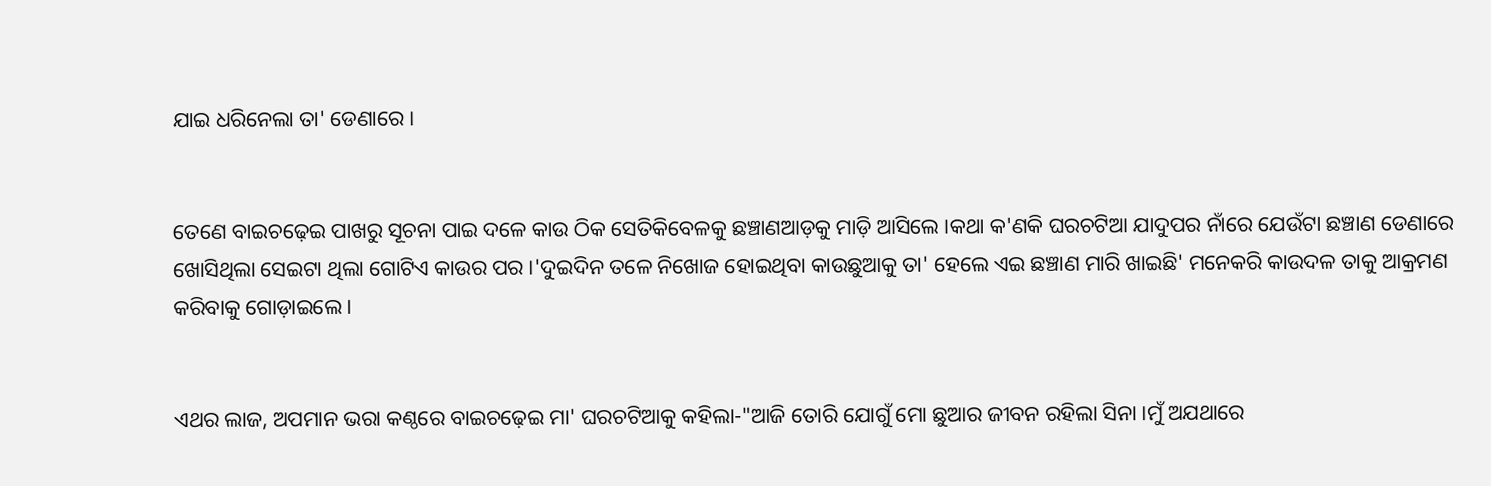ଯାଇ ଧରିନେଲା ତା' ଡେଣାରେ ।


ତେଣେ ବାଇଚଢ଼େଇ ପାଖରୁ ସୂଚନା ପାଇ ଦଳେ କାଉ ଠିକ ସେତିକିବେଳକୁ ଛଞ୍ଚାଣଆଡ଼କୁ ମାଡ଼ି ଆସିଲେ ।କଥା କ'ଣକି ଘରଚଟିଆ ଯାଦୁପର ନାଁରେ ଯେଉଁଟା ଛଞ୍ଚାଣ ଡେଣାରେ ଖୋସିଥିଲା ସେଇଟା ଥିଲା ଗୋଟିଏ କାଉର ପର ।'ଦୁଇଦିନ ତଳେ ନିଖୋଜ ହୋଇଥିବା କାଉଛୁଆକୁ ତା' ହେଲେ ଏଇ ଛଞ୍ଚାଣ ମାରି ଖାଇଛି' ମନେକରି କାଉଦଳ ତାକୁ ଆକ୍ରମଣ କରିବାକୁ ଗୋଡ଼ାଇଲେ ।


ଏଥର ଲାଜ, ଅପମାନ ଭରା କଣ୍ଠରେ ବାଇଚଢ଼େଇ ମା' ଘରଚଟିଆକୁ କହିଲା-"ଆଜି ତୋରି ଯୋଗୁଁ ମୋ ଛୁଆର ଜୀବନ ରହିଲା ସିନା ।ମୁଁ ଅଯଥାରେ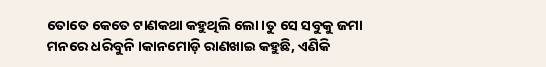ତୋତେ କେତେ ଟାଣକଥା କହୁଥିଲି ଲୋ ।ତୁ ସେ ସବୁକୁ ଜମା ମନରେ ଧରିବୁନି ।କାନମୋଡ଼ି ରାଣଖାଇ କହୁଛି, ଏଣିକି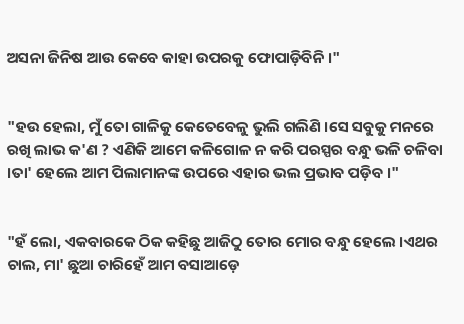ଅସନା ଜିନିଷ ଆଉ କେବେ କାହା ଉପରକୁ ଫୋପାଡ଼ିବିନି ।"


"ହଉ ହେଲା, ମୁଁ ତୋ ଗାଳିକୁ କେତେବେଳୁ ଭୁଲି ଗଲିଣି ।ସେ ସବୁକୁ ମନରେ ରଖି ଲାଭ କ'ଣ ? ଏଣିକି ଆମେ କଳିଗୋଳ ନ କରି ପରସ୍ପର ବନ୍ଧୁ ଭଳି ଚଳିବା ।ତା' ହେଲେ ଆମ ପିଲାମାନଙ୍କ ଉପରେ ଏହାର ଭଲ ପ୍ରଭାବ ପଡ଼ିବ ।"


"ହଁ ଲୋ, ଏକବାରକେ ଠିକ କହିଛୁ ଆଜିଠୁ ତୋର ମୋର ବନ୍ଧୁ ହେଲେ ।ଏଥର ଚାଲ, ମା' ଛୁଆ ଚାରିହେଁ ଆମ ବସାଆଡ଼େ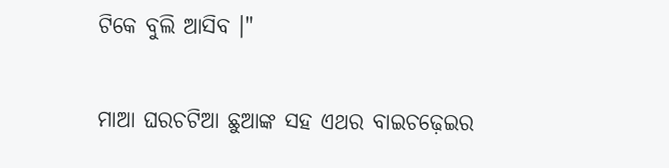ଟିକେ ବୁଲି ଆସିବ ।"


ମାଆ ଘରଚଟିଆ ଛୁଆଙ୍କ ସହ ଏଥର ବାଇଚଢ଼େଇର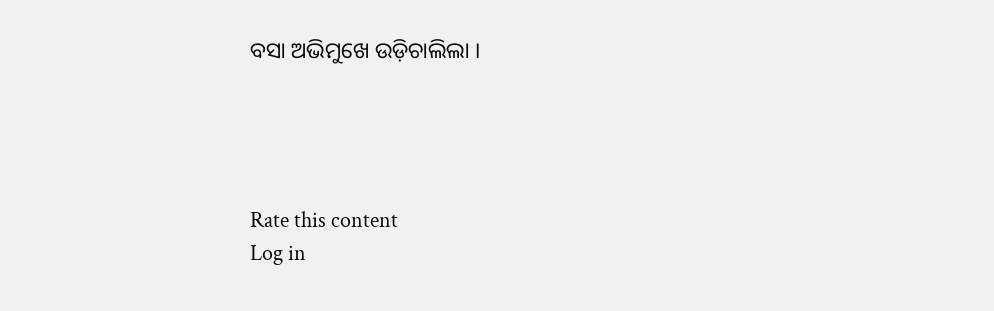ବସା ଅଭିମୁଖେ ଉଡ଼ିଚାଲିଲା ।




Rate this content
Log in